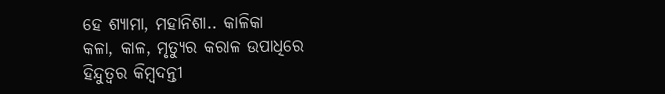ହେ ଶ୍ୟାମା, ମହାନିଶା.. କାଳିକା
କଳା, କାଳ, ମୃତ୍ୟୁର କରାଳ ଉପାଧିରେ
ହିନ୍ଦୁତ୍ୱର କିମ୍ବଦନ୍ତୀ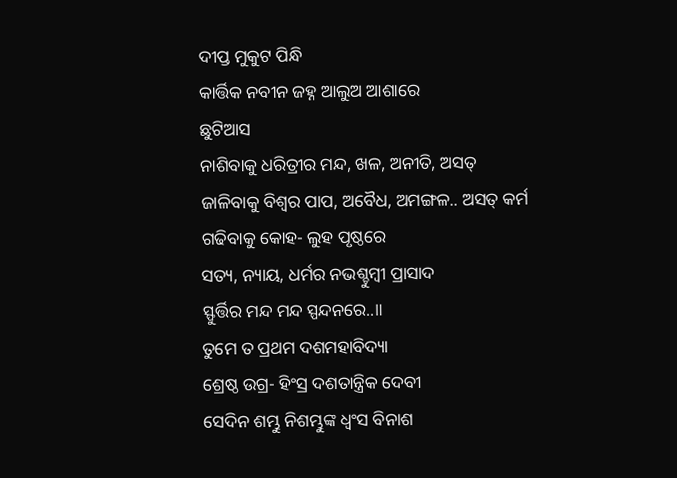ଦୀପ୍ତ ମୁକୁଟ ପିନ୍ଧି
କାର୍ତ୍ତିକ ନବୀନ ଜହ୍ନ ଆଲୁଅ ଆଶାରେ
ଛୁଟିଆସ
ନାଶିବାକୁ ଧରିତ୍ରୀର ମନ୍ଦ, ଖଳ, ଅନୀତି, ଅସତ୍
ଜାଳିବାକୁ ବିଶ୍ୱର ପାପ, ଅବୈଧ, ଅମଙ୍ଗଳ.. ଅସତ୍ କର୍ମ
ଗଢିବାକୁ କୋହ- ଲୁହ ପୃଷ୍ଠରେ
ସତ୍ୟ, ନ୍ୟାୟ, ଧର୍ମର ନଭଶ୍ଚୁମ୍ବୀ ପ୍ରାସାଦ
ସ୍ଫୁର୍ତ୍ତିର ମନ୍ଦ ମନ୍ଦ ସ୍ପନ୍ଦନରେ..॥
ତୁମେ ତ ପ୍ରଥମ ଦଶମହାବିଦ୍ୟା
ଶ୍ରେଷ୍ଠ ଉଗ୍ର- ହିଂସ୍ର ଦଶତାନ୍ତ୍ରିକ ଦେବୀ
ସେଦିନ ଶମ୍ଭୁ ନିଶମ୍ଭୁଙ୍କ ଧ୍ୱଂସ ବିନାଶ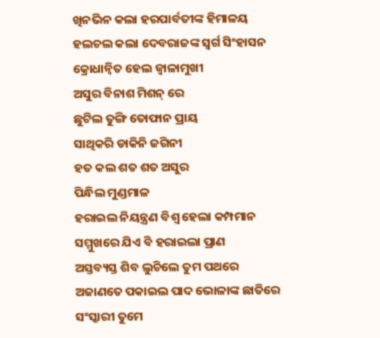ଖିନଭିନ କଲା ହରପାର୍ବତୀଙ୍କ ହିମାଳୟ
ହଲଚଲ କଲା ଦେବରାଜଙ୍କ ସ୍ୱର୍ଗ ସିଂହାସନ
କ୍ରୋଧାନ୍ୱିତ ହେଲ ଜ୍ୱାଳାମୁଖୀ
ଅସୁର ବିନାଶ ମିଶନ୍ ରେ
ଛୁଟିଲ ତୁଙ୍ଗି ତୋଫାନ ପ୍ରାୟ
ସାଥିକରି ଡାକିନି ଜଗିନୀ
ହତ କଲ ଶତ ଶତ ଅସୁର
ପିନ୍ଧିଲ ମୁଣ୍ଡମାଳ
ହରାଇଲ ନିୟନ୍ତ୍ରଣ ବିଶ୍ୱ ହେଲା କମ୍ପମାନ
ସମ୍ମୁଖରେ ଯିଏ ବି ହରାଇଲା ପ୍ରାଣ
ଅସ୍ତବ୍ୟସ୍ତ ଶିବ ଲୁଚିଲେ ତୁମ ପଥରେ
ଅଜାଣତେ ପକାଇଲ ପାଦ ଭୋଳାଙ୍କ ଛାତିରେ
ସଂସ୍କାରୀ ତୁମେ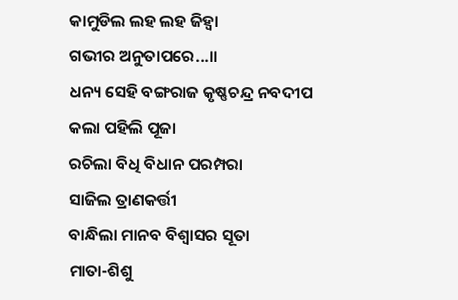କାମୁଡିଲ ଲହ ଲହ ଜିହ୍ୱା
ଗଭୀର ଅନୁତାପରେ...॥
ଧନ୍ୟ ସେହି ବଙ୍ଗରାଜ କୃଷ୍ଣଚନ୍ଦ୍ର ନବଦୀପ
କଲା ପହିଲି ପୂଜା
ରଚିଲା ବିଧି ବିଧାନ ପରମ୍ପରା
ସାଜିଲ ତ୍ରାଣକର୍ତ୍ତୀ
ବାନ୍ଧିଲା ମାନବ ବିଶ୍ୱାସର ସୂତା
ମାତା-ଶିଶୁ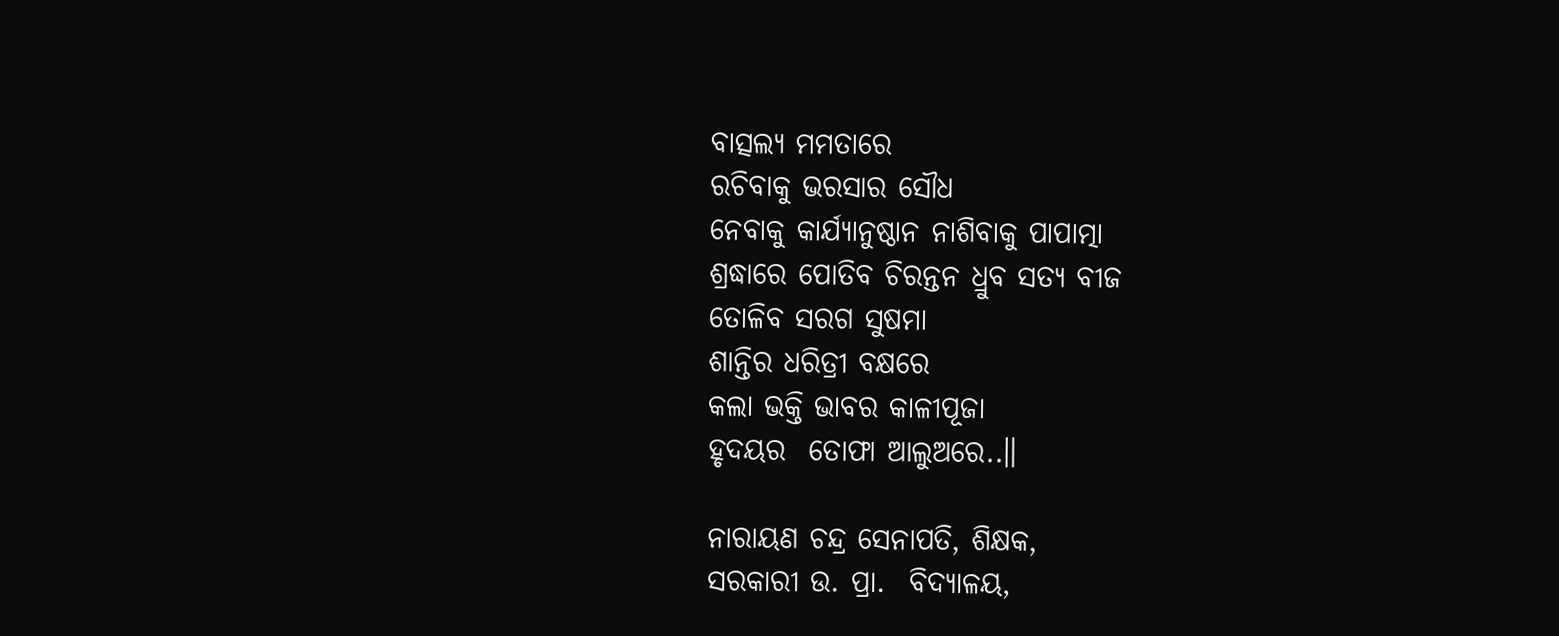ବାତ୍ସଲ୍ୟ ମମତାରେ
ରଚିବାକୁ ଭରସାର ସୌଧ
ନେବାକୁ କାର୍ଯ୍ୟାନୁଷ୍ଠାନ ନାଶିବାକୁ ପାପାତ୍ମା
ଶ୍ରଦ୍ଧାରେ ପୋତିବ ଚିରନ୍ତନ ଧ୍ରୁବ ସତ୍ୟ ବୀଜ
ତୋଳିବ ସରଗ ସୁଷମା
ଶାନ୍ତିର ଧରିତ୍ରୀ ବକ୍ଷରେ
କଲା ଭକ୍ତି ଭାବର କାଳୀପୂଜା
ହୃଦୟର  ତୋଫା ଆଲୁଅରେ..॥

ନାରାୟଣ ଚନ୍ଦ୍ର ସେନାପତି, ଶିକ୍ଷକ,
ସରକାରୀ ଉ. ପ୍ରା.  ବିଦ୍ୟାଳୟ,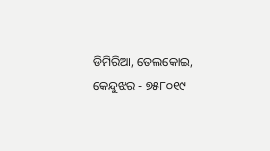ଡିମିରିଆ, ତେଲକୋଇ, କେନ୍ଦୁଝର - ୭୫୮୦୧୯